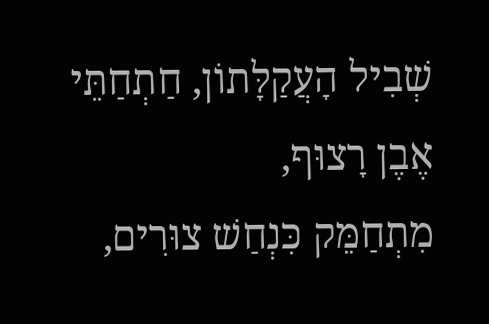שְׁבִיל הָעֲקַלָּתוֹן, חַתְחַתֵּי אֶבֶן רָצוּף,
מִתְחַמֵּק כִּנְחַשׁ צוּרִים,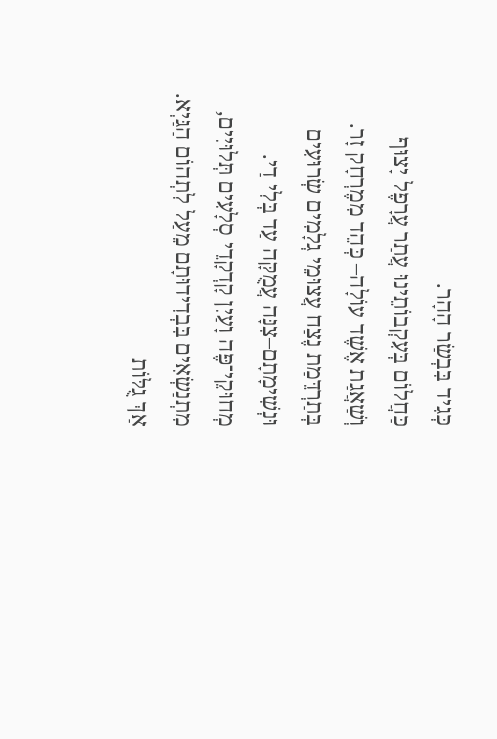כְּגִיד בִּבְשַׂר הָהָר.
כַּחֲלוֹם בְּעִקְבוֹתֵינוּ עֲתַר עֲרָפֶל יָצוּף
וְשַׁאֲגַת אֶשֶׁד עוֹלָה– כְּהֵד מִמֶרְחָק זָר.
בְּתַרְדֵּמַת נֶצַח עֲצוּמֵי גְלָמִים שְׂרוּעִים
וּנְשִׁימָתָם–צִנָּה עֲמֻקָּה עַד בְּלִי דַי.
מְחוּקֵי־פֶּה וָעַיִן קָדְקָדֵי סְלָעִים תְּלוּיִים,
מִתְנַשְׂאִים בִּבְדִידוּתָם מֵעַל לִתְהוֹם הַגַּיְא.
אַךְ גֻלּוֹת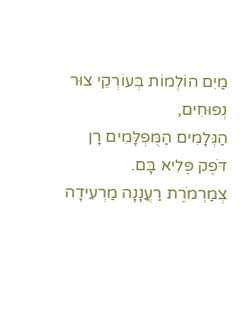מַיִם הוֹלְמוֹת בְּעוֹרְקֵי צוּר נְפוּחִים,
הַגְּלָמִים הַמֻּפְלָּמִים רָן דֹּפֶק פֶּלִיא בָּם.
צְמַרְמֹרֶת רַעֲנָנָה מַרְעִידָה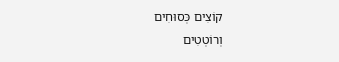קוֹצִים כְּסוּחִים
וְרוֹטְטִים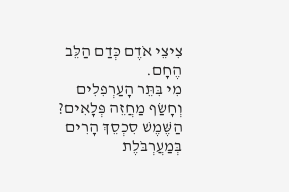צִיצֵי אֹדֶם כְּדַם הַלֵּב הֶחָם.
מִי בִּתֵּר הָעַרְפִלִים וְחָשַׂף מַחֲזֵה פְּלָאִים?
הַשֶּׁמֶשׁ סִכְסֵךְ הָרִים בְּמַעֲרְבֹּלֶת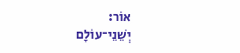אוֹר:
יְשֵׁנֵי־עוֹלָם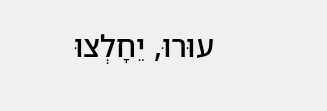עוּרוּ, יֵחָלְצוּ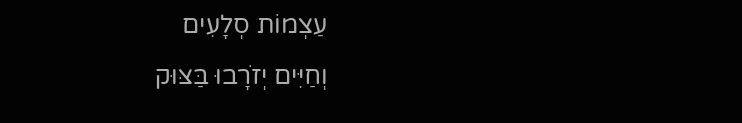עַצְמוֹת סְלָעִים
וְחַיִּים יְזֹרָבוּ בַּצּוּק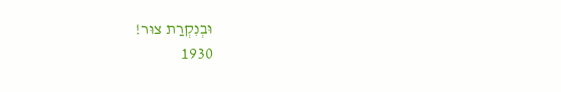וּבְנִקְרַת צוּר!
1930